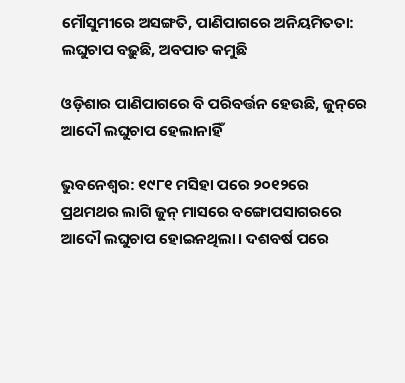ମୌସୁମୀରେ ଅସଙ୍ଗତି, ପାଣିପାଗରେ ଅନିୟମିତତା: ଲଘୁଚାପ ବଢ଼ୁଛି, ଅବପାତ କମୁଛି

ଓଡ଼ିଶାର ପାଣିପାଗରେ ବି ପରିବର୍ତ୍ତନ ହେଉଛି, ଜୁନ୍‌ରେ ଆଦୌ ଲଘୁଚାପ ହେଲାନାହିଁ

ଭୁବନେଶ୍ବର: ୧୯୮୧ ମସିହା ପରେ ୨୦୧୨ରେ ପ୍ରଥମଥର ଲାଗି ଜୁନ୍ ମାସରେ ବଙ୍ଗୋପସାଗରରେ ଆଦୌ ଲଘୁଚାପ ହୋଇନଥିଲା। ଦଶବର୍ଷ ପରେ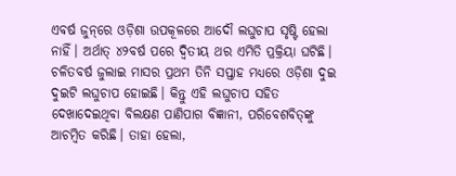ଏବର୍ଷ ଜୁନ୍‌ରେ ଓଡ଼ିଶା ଉପକୂଳରେ ଆଦୌ ଲଘୁଚାପ ସୃଷ୍ଟି ହେଲା ନାହିଁ। ଅର୍ଥାତ୍ ୪୨ବର୍ଷ ପରେ ଦ୍ବିତୀୟ ଥର ଏମିତି ପ୍ରକ୍ରିୟା ଘଟିଛି। ଚଳିତବର୍ଷ ଜୁଲାଇ ମାସର ପ୍ରଥମ ତିନି ସପ୍ତାହ ମଧ୍ୟରେ ଓଡ଼ିଶା ଦୁଇ ଦୁଇଟି ଲଘୁଚାପ ହୋଇଛି। କିନ୍ତୁ ଏହି ଲଘୁଚାପ ସହିତ ଦେଖାଦେଇଥିବା ବିଲକ୍ଷଣ ପାଣିପାଗ ବିଜ୍ଞାନୀ, ପରିବେଶବିତ୍‌ଙ୍କୁ ଆଚମ୍ବିତ କରିଛି। ତାହା ହେଲା,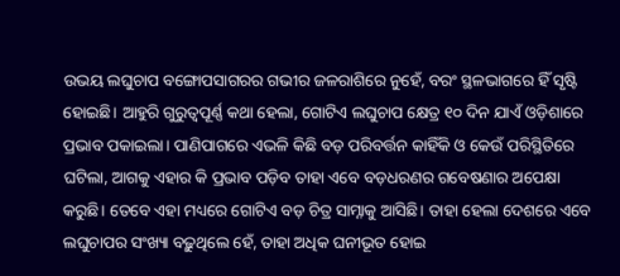ଉଭୟ ଲଘୁଚାପ ବଙ୍ଗୋପସାଗରର ଗଭୀର ଜଳରାଶିରେ ନୁହେଁ, ବରଂ ସ୍ଥଳଭାଗରେ ହିଁ ସୃଷ୍ଟି ହୋଇଛି। ଆହୁରି ଗୁରୁତ୍ବପୂର୍ଣ୍ଣ କଥା ହେଲା, ଗୋଟିଏ ଲଘୁଚାପ କ୍ଷେତ୍ର ୧୦ ଦିନ ଯାଏଁ ଓଡ଼ିଶାରେ ପ୍ରଭାବ ପକାଇଲା। ପାଣିପାଗରେ ଏଭଳି କିଛି ବଡ଼ ପରିବର୍ତ୍ତନ କାହିଁକି ଓ କେଉଁ ପରିସ୍ଥିତିରେ ଘଟିଲା, ଆଗକୁ ଏହାର କି ପ୍ରଭାବ ପଡ଼ିବ ତାହା ଏବେ ବଡ଼ଧରଣର ଗବେଷଣାର ଅପେକ୍ଷା କରୁଛି। ତେବେ ଏହା ମଧ୍ୟରେ ଗୋଟିଏ ବଡ଼ ଚିତ୍ର ସାମ୍ନାକୁ ଆସିଛି। ତାହା ହେଲା ଦେଶରେ ଏବେ ଲଘୁଚାପର ସଂଖ୍ୟା ବଢ଼ୁଥିଲେ ହେଁ, ତାହା ଅଧିକ ଘନୀଭୂତ ହୋଇ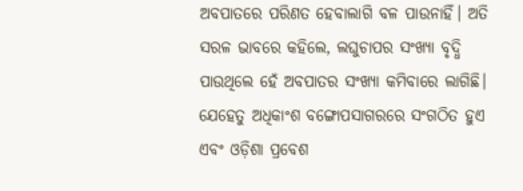ଅବପାତରେ ପରିଣତ ହେବାଲାଗି ବଳ ପାଉନାହିଁ। ଅତି ସରଳ ଭାବରେ କହିଲେ, ଲଘୁଚାପର ସଂଖ୍ୟା ବୃଦ୍ଧି ପାଉଥିଲେ ହେଁ ଅବପାତର ସଂଖ୍ୟା କମିବାରେ ଲାଗିଛି। ଯେହେତୁ ଅଧିକାଂଶ ବଙ୍ଗୋପସାଗରରେ ସଂଗଠିତ ହୁଏ ଏବଂ ଓଡ଼ିଶା ପ୍ରବେଶ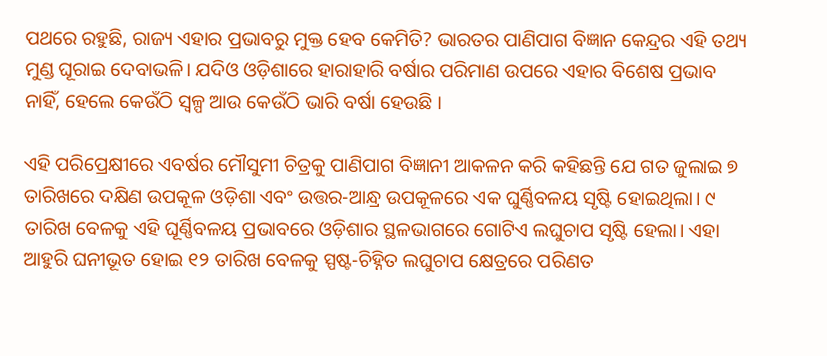ପଥରେ ରହୁଛି, ରାଜ୍ୟ ଏହାର ପ୍ରଭାବରୁ ମୁକ୍ତ ହେବ କେମିତି? ଭାରତର ପାଣିପାଗ ବିଜ୍ଞାନ କେନ୍ଦ୍ରର ଏହି ତଥ୍ୟ ମୁଣ୍ଡ ଘୂରାଇ ଦେବାଭଳି। ଯଦିଓ ଓଡ଼ିଶାରେ ହାରାହାରି ବର୍ଷାର ପରିମାଣ ଉପରେ ଏହାର ବିଶେଷ ପ୍ରଭାବ ନାହିଁ, ହେଲେ କେଉଁଠି ସ୍ବଳ୍ପ ଆଉ କେଉଁଠି ଭାରି ବର୍ଷା ହେଉଛି ।

ଏହି ପରିପ୍ରେକ୍ଷୀରେ ଏବର୍ଷର ମୌସୁମୀ ଚିତ୍ରକୁ ପାଣିପାଗ ବିଜ୍ଞାନୀ ଆକଳନ କରି କହିଛନ୍ତି ଯେ ଗତ ଜୁଲାଇ ୭ ତାରିଖରେ ଦକ୍ଷିଣ ଉପକୂଳ ଓଡ଼ିଶା ଏବଂ ଉତ୍ତର-ଆନ୍ଧ୍ର ଉପକୂଳରେ ଏକ ଘୁର୍ଣ୍ଣିବଳୟ ସୃଷ୍ଟି ହୋଇଥିଲା। ୯ ତାରିଖ ବେଳକୁ ଏହି ଘୂର୍ଣ୍ଣିବଳୟ ପ୍ରଭାବରେ ଓଡ଼ିଶାର ସ୍ଥଳଭାଗରେ ଗୋଟିଏ ଲଘୁଚାପ ସୃଷ୍ଟି ହେଲା। ଏହା ଆହୁରି ଘନୀଭୂତ ହୋଇ ୧୨ ତାରିଖ ବେଳକୁ ସ୍ପଷ୍ଟ-ଚିହ୍ନିତ ଲଘୁଚାପ କ୍ଷେତ୍ରରେ ପରିଣତ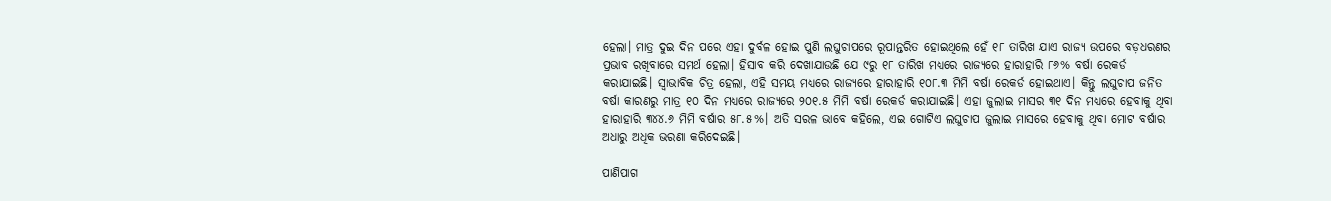ହେଲା। ମାତ୍ର ଦୁଇ ଦିନ ପରେ ଏହା ଦୁର୍ବଳ ହୋଇ ପୁଣି ଲଘୁଚାପରେ ରୂପାନ୍ତରିତ ହୋଇଥିଲେ ହେଁ ୧୮ ତାରିଖ ଯାଏ ରାଜ୍ୟ ଉପରେ ବଡ଼ଧରଣର ପ୍ରଭାବ ରଖିବାରେ ସମର୍ଥ ହେଲା। ହିସାବ କରି ଦେଖାଯାଉଛି ଯେ ୯ରୁ ୧୮ ତାରିଖ ମଧ୍ୟରେ ରାଜ୍ୟରେ ହାରାହାରି ୮୬% ବର୍ଷା ରେକର୍ଡ କରାଯାଇଛି। ସ୍ବାଭାବିକ ଚିତ୍ର ହେଲା, ଏହି ସମୟ ମଧ୍ୟରେ ରାଜ୍ୟରେ ହାରାହାରି ୧୦୮.୩ ମିମି ବର୍ଷା ରେକର୍ଡ ହୋଇଥାଏ। କିନ୍ତୁ ଲଘୁଚାପ ଜନିତ ବର୍ଷା କାରଣରୁ ମାତ୍ର ୧୦ ଦିନ ମଧ୍ୟରେ ରାଜ୍ୟରେ ୨୦୧.୫ ମିମି ବର୍ଷା ରେକର୍ଡ କରାଯାଇଛି। ଏହା ଜୁଲାଇ ମାସର ୩୧ ଦିନ ମଧ୍ୟରେ ହେବାକୁ ଥିବା ହାରାହାରି ୩୪୪.୬ ମିମି ବର୍ଷାର ୫୮.୫%। ଅତି ସରଳ ଭାବେ କହିଲେ, ଏଇ ଗୋଟିଏ ଲଘୁଚାପ ଜୁଲାଇ ମାସରେ ହେବାକୁ ଥିବା ମୋଟ ବର୍ଷାର ଅଧାରୁ ଅଧିକ ଭରଣା କରିଦେଇଛି।

ପାଣିପାଗ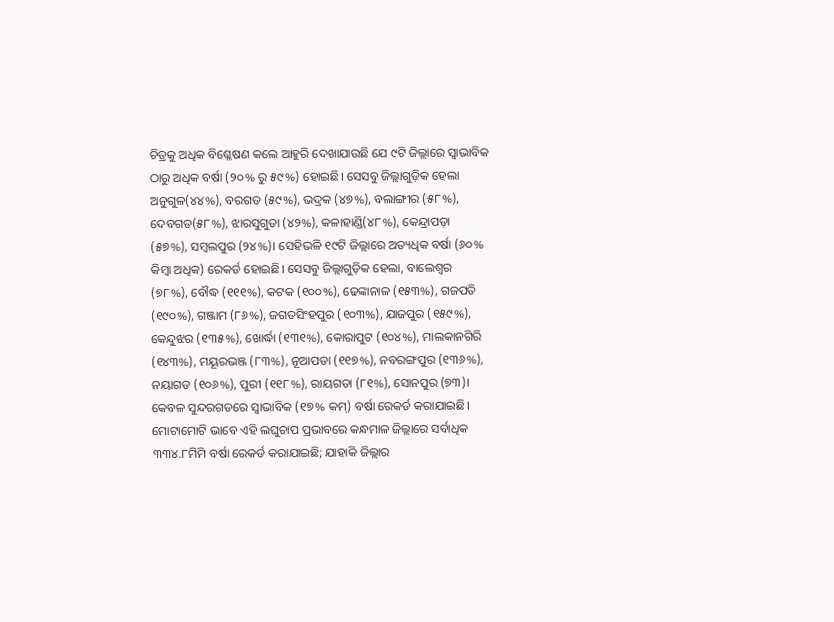ଚିତ୍ରକୁ ଅଧିକ ବିଶ୍ଳେଷଣ କଲେ ଆହୁରି ଦେଖାଯାଉଛି ଯେ ୯ଟି ଜିଲ୍ଲାରେ ସ୍ବାଭାବିକ ଠାରୁ ଅଧିକ ବର୍ଷା (୨୦% ରୁ ୫୯%) ହୋଇଛି। ସେସବୁ ଜିଲ୍ଲାଗୁଡ଼ିକ ହେଲା ଅନୁଗୁଳ(୪୪%), ବରଗଡ (୫୯%), ଭଦ୍ରକ (୪୭%), ବଲାଙ୍ଗୀର (୫୮%), ଦେବଗଡ(୫୮%), ଝାରସୁଗୁଡା (୪୨%), କଳାହାଣ୍ଡି(୪୮%), କେନ୍ଦ୍ରାପଡ଼ା (୫୭%), ସମ୍ବଲପୁର (୨୪%)। ସେହିଭଳି ୧୯ଟି ଜିଲ୍ଲାରେ ଅତ୍ୟଧିକ ବର୍ଷା (୬୦% କିମ୍ୱା ଅଧିକ) ରେକର୍ଡ ହୋଇଛି। ସେସବୁ ଜିଲ୍ଲାଗୁଡ଼ିକ ହେଲା, ବାଲେଶ୍ୱର (୭୮%), ବୌଦ୍ଧ (୧୧୧%), କଟକ (୧୦୦%), ଢେଙ୍କାନାଳ (୧୫୩%), ଗଜପତି (୧୯୦%), ଗଞ୍ଜାମ (୮୬%), ଜଗତସିଂହପୁର (୧୦୩%), ଯାଜପୁର (୧୫୯%), କେନ୍ଦୁଝର (୧୩୫%), ଖୋର୍ଦ୍ଧା (୧୩୧%), କୋରାପୁଟ (୧୦୪%), ମାଲକାନଗିରି (୧୪୩%), ମୟୂରଭଞ୍ଜ (୮୩%), ନୂଆପଡା (୧୧୭%), ନବରଙ୍ଗପୁର (୧୩୬%), ନୟାଗଡ (୧୦୬%), ପୁରୀ (୧୧୮%), ରାୟଗଡା (୮୧%), ସୋନପୁର (୭୩)। କେବଳ ସୁନ୍ଦରଗଡରେ ସ୍ୱାଭାବିକ (୧୭% କମ୍) ବର୍ଷା ରେକର୍ଡ କରାଯାଇଛି। ମୋଟାମୋଟି ଭାବେ ଏହି ଲଘୁଚାପ ପ୍ରଭାବରେ କନ୍ଧମାଳ ଜିଲ୍ଲାରେ ସର୍ବାଧିକ ୩୩୪.୮ମିମି ବର୍ଷା ରେକର୍ଡ କରାଯାଇଛି; ଯାହାକି ଜିଲ୍ଲାର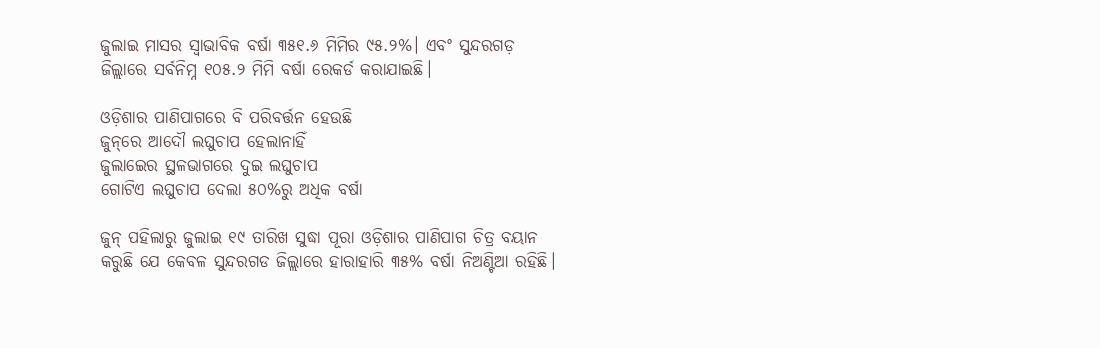ଜୁଲାଇ ମାସର ସ୍ୱାଭାବିକ ବର୍ଷା ୩୫୧.୬ ମିମିର ୯୫.୨%। ଏବଂ ସୁନ୍ଦରଗଡ଼ ଜିଲ୍ଲାରେ ସର୍ବନିମ୍ନ ୧୦୫.୨ ମିମି ବର୍ଷା ରେକର୍ଡ କରାଯାଇଛି।

ଓଡ଼ିଶାର ପାଣିପାଗରେ ବି ପରିବର୍ତ୍ତନ ହେଉଛି
ଜୁନ୍‌ରେ ଆଦୌ ଲଘୁଚାପ ହେଲାନାହିଁ
ଜୁଲାଇେର ସ୍ଥଳଭାଗରେ ଦୁଇ ଲଘୁଚାପ
ଗୋଟିଏ ଲଘୁଚାପ ଦେଲା ୫୦%ରୁ ଅଧିକ ବର୍ଷା

ଜୁନ୍ ପହିଲାରୁ ଜୁଲାଇ ୧୯ ତାରିଖ ସୁଦ୍ଧା ପୂରା ଓଡ଼ିଶାର ପାଣିପାଗ ଚିତ୍ର ବୟାନ କରୁଛି ଯେ କେବଳ ସୁନ୍ଦରଗଡ ଜିଲ୍ଲାରେ ହାରାହାରି ୩୫% ବର୍ଷା ନିଅଣ୍ଟିଆ ରହିଛି।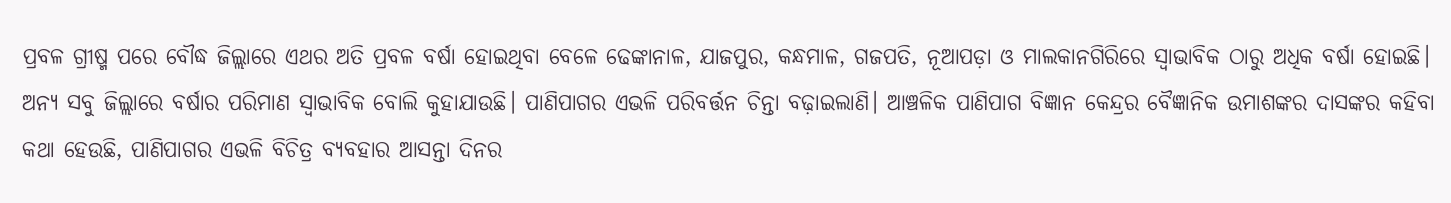ପ୍ରବଳ ଗ୍ରୀଷ୍ମ ପରେ ବୌଦ୍ଧ ଜିଲ୍ଲାରେ ଏଥର ଅତି ପ୍ରବଳ ବର୍ଷା ହୋଇଥିବା ବେଳେ ଢେଙ୍କାନାଳ, ଯାଜପୁର, କନ୍ଧମାଳ, ଗଜପତି, ନୂଆପଡ଼ା ଓ ମାଲକାନଗିରିରେ ସ୍ବାଭାବିକ ଠାରୁ ଅଧିକ ବର୍ଷା ହୋଇଛି। ଅନ୍ୟ ସବୁ ଜିଲ୍ଲାରେ ବର୍ଷାର ପରିମାଣ ସ୍ବାଭାବିକ ବୋଲି କୁହାଯାଉଛି। ପାଣିପାଗର ଏଭଳି ପରିବର୍ତ୍ତନ ଚିନ୍ତା ବଢ଼ାଇଲାଣି। ଆଞ୍ଚଳିକ ପାଣିପାଗ ବିଜ୍ଞାନ କେନ୍ଦ୍ରର ବୈଜ୍ଞାନିକ ଉମାଶଙ୍କର ଦାସଙ୍କର କହିବା କଥା ହେଉଛି, ପାଣିପାଗର ଏଭଳି ବିଚିତ୍ର ବ୍ୟବହାର ଆସନ୍ତା ଦିନର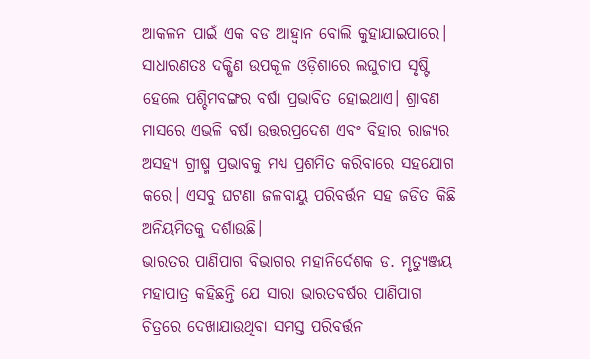ଆକଳନ ପାଇଁ ଏକ ବଡ ଆହ୍ବାନ ବୋଲି କୁହାଯାଇପାରେ। ସାଧାରଣତଃ ଦକ୍ଷିଣ ଉପକୂଳ ଓଡ଼ିଶାରେ ଲଘୁଚାପ ସୃଷ୍ଟି ହେଲେ ପଶ୍ଚିମବଙ୍ଗର ବର୍ଷା ପ୍ରଭାବିତ ହୋଇଥାଏ। ଶ୍ରାବଣ ମାସରେ ଏଭଳି ବର୍ଷା ଉତ୍ତରପ୍ରଦେଶ ଏବଂ ବିହାର ରାଜ୍ୟର ଅସହ୍ୟ ଗ୍ରୀଷ୍ମ ପ୍ରଭାବକୁ ମଧ୍ୟ ପ୍ରଶମିତ କରିବାରେ ସହଯୋଗ କରେ। ଏସବୁ ଘଟଣା ଜଳବାୟୁ ପରିବର୍ତ୍ତନ ସହ ଜଡିତ କିଛି ଅନିୟମିତକୁ ଦର୍ଶାଉଛି।
ଭାରତର ପାଣିପାଗ ବିଭାଗର ମହାନିର୍ଦେଶକ ଡ. ମୃତ୍ୟୁଞ୍ଜୟ ମହାପାତ୍ର କହିଛନ୍ତି ଯେ ସାରା ଭାରତବର୍ଷର ପାଣିପାଗ ଚିତ୍ରରେ ଦେଖାଯାଉଥିବା ସମସ୍ତ ପରିବର୍ତ୍ତନ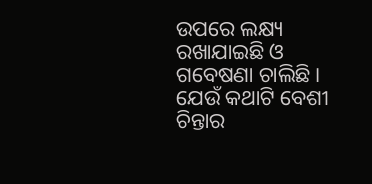ଉପରେ ଲକ୍ଷ୍ୟ ରଖାଯାଇଛି ଓ ଗବେଷଣା ଚାଲିଛି। ଯେଉଁ କଥାଟି ବେଶୀ ଚିନ୍ତାର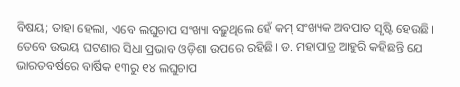ବିଷୟ; ତାହା ହେଲା, ଏବେ ଲଘୁଚାପ ସଂଖ୍ୟା ବଢ଼ୁଥିଲେ ହେଁ କମ୍ ସଂଖ୍ୟକ ଅବପାତ ସୃଷ୍ଟି ହେଉଛି। ତେବେ ଉଭୟ ଘଟଣାର ସିଧା ପ୍ରଭାବ ଓଡ଼ିଶା ଉପରେ ରହିଛି। ଡ. ମହାପାତ୍ର ଆହୁରି କହିଛନ୍ତି ଯେ ଭାରତବର୍ଷରେ ବାର୍ଷିକ ୧୩ରୁ ୧୪ ଲଘୁଚାପ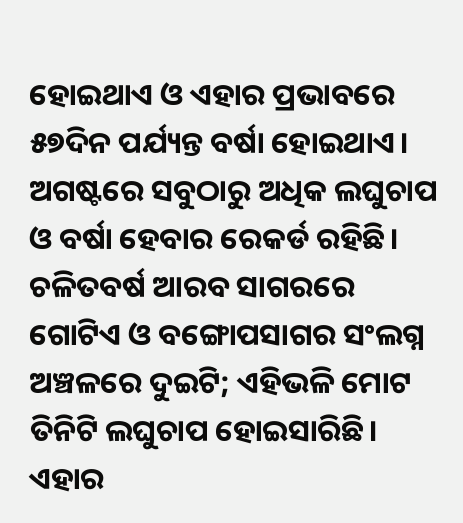ହୋଇଥାଏ ଓ ଏହାର ପ୍ରଭାବରେ ୫୭ଦିନ ପର୍ଯ୍ୟନ୍ତ ବର୍ଷା ହୋଇଥାଏ। ଅଗଷ୍ଟରେ ସବୁଠାରୁ ଅଧିକ ଲଘୁଚାପ ଓ ବର୍ଷା ହେବାର ରେକର୍ଡ ରହିଛି। ଚଳିତବର୍ଷ ଆରବ ସାଗରରେ ଗୋଟିଏ ଓ ବଙ୍ଗୋପସାଗର ସଂଲଗ୍ନ ଅଞ୍ଚଳରେ ଦୁଇଟି; ଏହିଭଳି ମୋଟ ତିନିଟି ଲଘୁଚାପ ହୋଇସାରିଛି। ଏହାର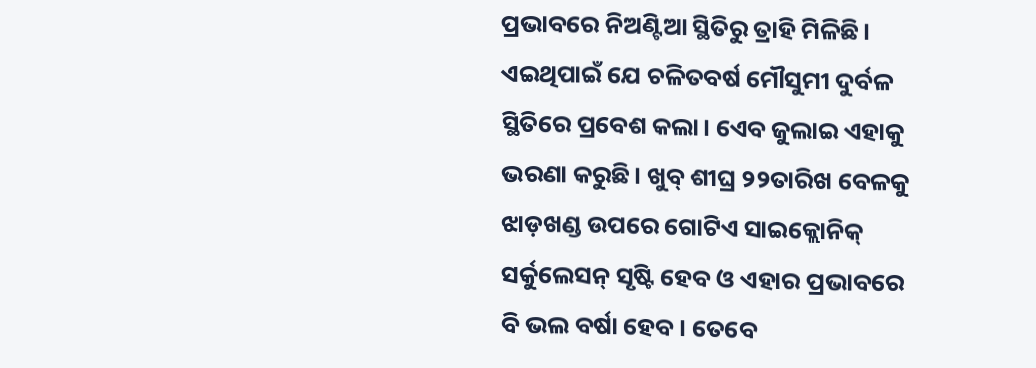ପ୍ରଭାବରେ ନିଅଣ୍ଟିଆ ସ୍ଥିତିରୁ ତ୍ରାହି ମିଳିଛି। ଏଇଥିପାଇଁ ଯେ ଚଳିତବର୍ଷ ମୌସୁମୀ ଦୁର୍ବଳ ସ୍ଥିତିରେ ପ୍ରବେଶ କଲା। ଏେବ ଜୁଲାଇ ଏହାକୁ ଭରଣା କରୁଛି। ଖୁବ୍ ଶୀଘ୍ର ୨୨ତାରିଖ ବେଳକୁ ଝାଡ଼ଖଣ୍ଡ ଉପରେ ଗୋଟିଏ ସାଇକ୍ଲୋନିକ୍ ସର୍କୁଲେସନ୍ ସୃଷ୍ଟି ହେବ ଓ ଏହାର ପ୍ରଭାବରେ ବି ଭଲ ବର୍ଷା ହେବ। ତେବେ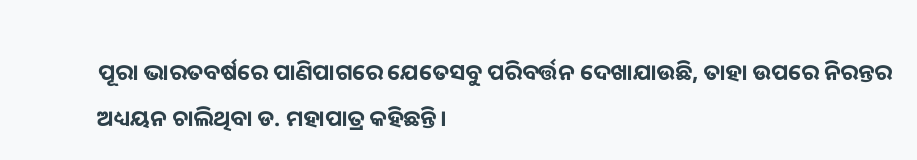ପୂରା ଭାରତବର୍ଷରେ ପାଣିପାଗରେ ଯେତେସବୁ ପରିବର୍ତ୍ତନ ଦେଖାଯାଉଛି, ତାହା ଉପରେ ନିରନ୍ତର ଅଧ୍ୟୟନ ଚାଲିଥିବା ଡ. ମହାପାତ୍ର କହିଛନ୍ତି।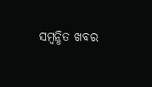ସମ୍ବନ୍ଧିତ ଖବର